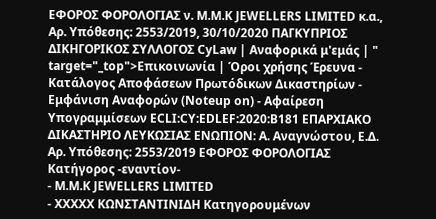EΦΟΡΟΣ ΦΟΡΟΛΟΓΙΑΣ ν. M.M.K JEWELLERS LIMITED κ.α., Αρ. Υπόθεσης: 2553/2019, 30/10/2020 ΠΑΓΚΥΠΡΙΟΣ ΔΙΚΗΓΟΡΙΚΟΣ ΣΥΛΛΟΓΟΣ CyLaw | Αναφορικά μ'εμάς | " target="_top">Επικοινωνία | Όροι χρήσης Έρευνα - Κατάλογος Αποφάσεων Πρωτόδικων Δικαστηρίων - Εμφάνιση Αναφορών (Noteup on) - Αφαίρεση Υπογραμμίσεων ECLI:CY:EDLEF:2020:B181 ΕΠΑΡΧΙΑΚΟ ΔΙΚΑΣΤΗΡΙΟ ΛΕΥΚΩΣΙΑΣ ΕΝΩΠΙΟΝ: Α. Αναγνώστου, Ε.Δ. Αρ. Υπόθεσης: 2553/2019 EΦΟΡΟΣ ΦΟΡΟΛΟΓΙΑΣ Κατήγορος -εναντίον-
- M.M.K JEWELLERS LIMITED
- XXXXX ΚΩΝΣΤΑΝΤΙΝΙΔΗ Κατηγορουμένων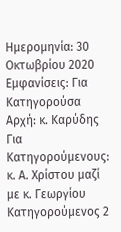Ημερομηνία: 30 Οκτωβρίου 2020 Εμφανίσεις: Για Κατηγορούσα Αρχή: κ. Καρύδης Για Κατηγορούμενους: κ. Α. Χρίστου μαζί με κ. Γεωργίου Κατηγορούμενος 2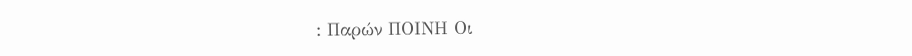: Παρών ΠΟΙΝΗ Οι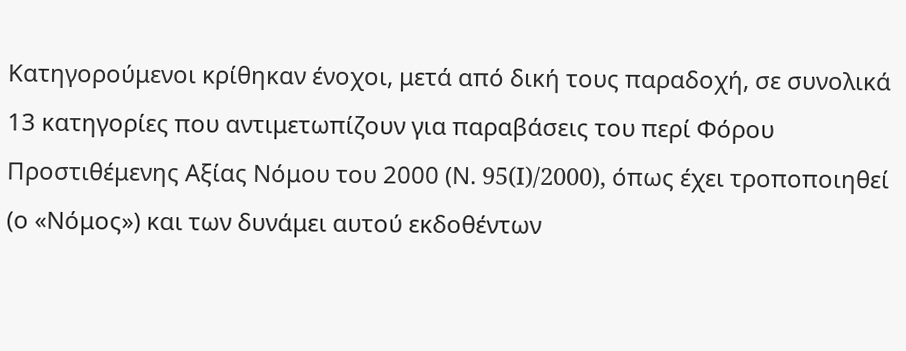Κατηγορούμενοι κρίθηκαν ένοχοι, μετά από δική τους παραδοχή, σε συνολικά 13 κατηγορίες που αντιμετωπίζουν για παραβάσεις του περί Φόρου Προστιθέμενης Αξίας Νόμου του 2000 (Ν. 95(I)/2000), όπως έχει τροποποιηθεί (ο «Νόμος») και των δυνάμει αυτού εκδοθέντων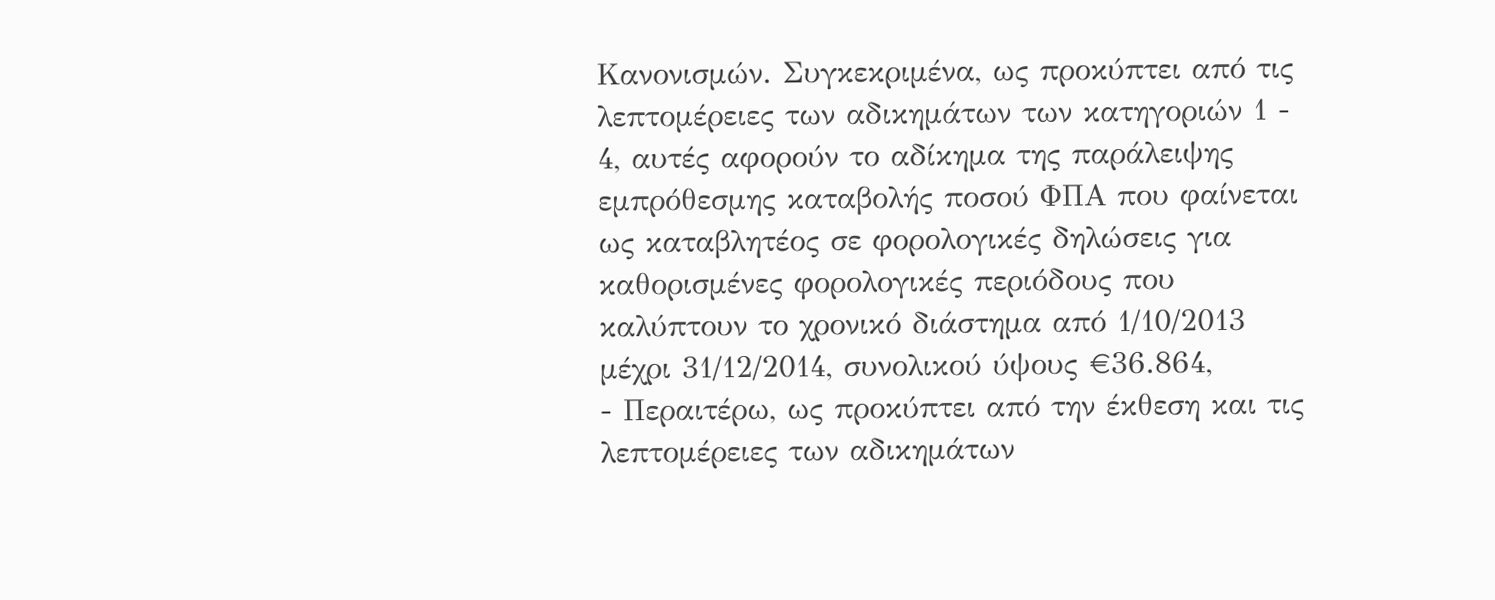Κανονισμών. Συγκεκριμένα, ως προκύπτει από τις λεπτομέρειες των αδικημάτων των κατηγοριών 1 - 4, αυτές αφορούν το αδίκημα της παράλειψης εμπρόθεσμης καταβολής ποσού ΦΠΑ που φαίνεται ως καταβλητέος σε φορολογικές δηλώσεις για καθορισμένες φορολογικές περιόδους που καλύπτουν το χρονικό διάστημα από 1/10/2013 μέχρι 31/12/2014, συνολικού ύψους €36.864,
- Περαιτέρω, ως προκύπτει από την έκθεση και τις λεπτομέρειες των αδικημάτων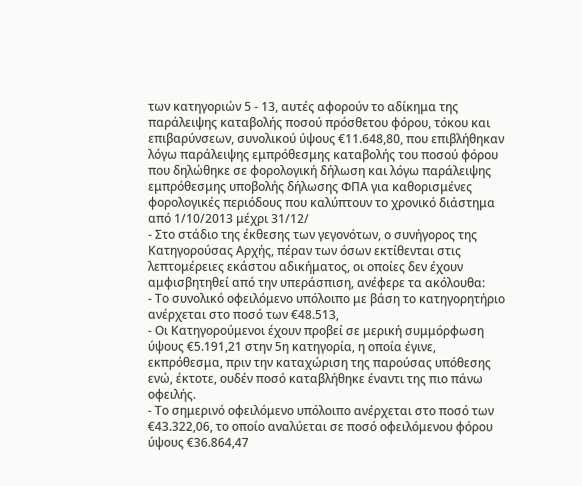των κατηγοριών 5 - 13, αυτές αφορούν το αδίκημα της παράλειψης καταβολής ποσού πρόσθετου φόρου, τόκου και επιβαρύνσεων, συνολικού ύψους €11.648,80, που επιβλήθηκαν λόγω παράλειψης εμπρόθεσμης καταβολής του ποσού φόρου που δηλώθηκε σε φορολογική δήλωση και λόγω παράλειψης εμπρόθεσμης υποβολής δήλωσης ΦΠΑ για καθορισμένες φορολογικές περιόδους που καλύπτουν το χρονικό διάστημα από 1/10/2013 μέχρι 31/12/
- Στο στάδιο της έκθεσης των γεγονότων, ο συνήγορος της Κατηγορούσας Αρχής, πέραν των όσων εκτίθενται στις λεπτομέρειες εκάστου αδικήματος, οι οποίες δεν έχουν αμφισβητηθεί από την υπεράσπιση, ανέφερε τα ακόλουθα:
- Το συνολικό οφειλόμενο υπόλοιπο με βάση το κατηγορητήριο ανέρχεται στο ποσό των €48.513,
- Οι Κατηγορούμενοι έχουν προβεί σε μερική συμμόρφωση ύψους €5.191,21 στην 5η κατηγορία, η οποία έγινε, εκπρόθεσμα, πριν την καταχώριση της παρούσας υπόθεσης ενώ, έκτοτε, ουδέν ποσό καταβλήθηκε έναντι της πιο πάνω οφειλής.
- Το σημερινό οφειλόμενο υπόλοιπο ανέρχεται στο ποσό των €43.322,06, το οποίο αναλύεται σε ποσό οφειλόμενου φόρου ύψους €36.864,47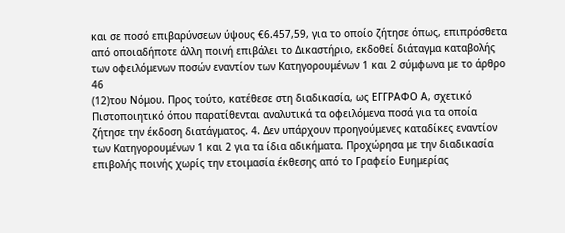και σε ποσό επιβαρύνσεων ύψους €6.457,59, για το οποίο ζήτησε όπως, επιπρόσθετα από οποιαδήποτε άλλη ποινή επιβάλει το Δικαστήριο, εκδοθεί διάταγμα καταβολής των οφειλόμενων ποσών εναντίον των Κατηγορουμένων 1 και 2 σύμφωνα με το άρθρο 46
(12)του Νόμου. Προς τούτο, κατέθεσε στη διαδικασία, ως ΕΓΓΡΑΦΟ Α, σχετικό Πιστοποιητικό όπου παρατίθενται αναλυτικά τα οφειλόμενα ποσά για τα οποία ζήτησε την έκδοση διατάγματος. 4. Δεν υπάρχουν προηγούμενες καταδίκες εναντίον των Κατηγορουμένων 1 και 2 για τα ίδια αδικήματα. Προχώρησα με την διαδικασία επιβολής ποινής χωρίς την ετοιμασία έκθεσης από το Γραφείο Ευημερίας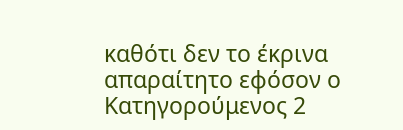καθότι δεν το έκρινα απαραίτητο εφόσον ο Κατηγορούμενος 2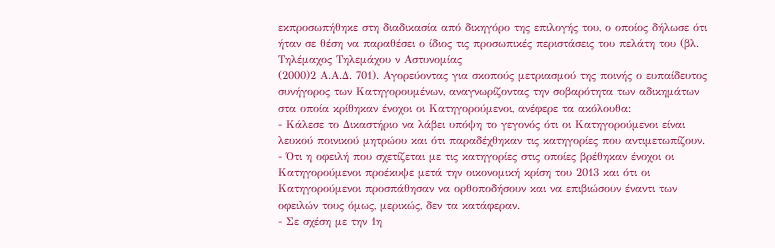εκπροσωπήθηκε στη διαδικασία από δικηγόρο της επιλογής του, ο οποίος δήλωσε ότι ήταν σε θέση να παραθέσει ο ίδιος τις προσωπικές περιστάσεις του πελάτη του (βλ. Τηλέμαχος Τηλεμάχου ν Αστυνομίας
(2000)2 Α.Α.Δ. 701). Αγορεύοντας για σκοπούς μετριασμού της ποινής ο ευπαίδευτος συνήγορος των Κατηγορουμένων, αναγνωρίζοντας την σοβαρότητα των αδικημάτων στα οποία κρίθηκαν ένοχοι οι Κατηγορούμενοι, ανέφερε τα ακόλουθα:
- Κάλεσε το Δικαστήριο να λάβει υπόψη το γεγονός ότι οι Κατηγορούμενοι είναι λευκού ποινικού μητρώου και ότι παραδέχθηκαν τις κατηγορίες που αντιμετωπίζουν.
- Ότι η οφειλή που σχετίζεται με τις κατηγορίες στις οποίες βρέθηκαν ένοχοι οι Κατηγορούμενοι προέκυψε μετά την οικονομική κρίση του 2013 και ότι οι Κατηγορούμενοι προσπάθησαν να ορθοποδήσουν και να επιβιώσουν έναντι των οφειλών τους όμως, μερικώς, δεν τα κατάφεραν.
- Σε σχέση με την 1η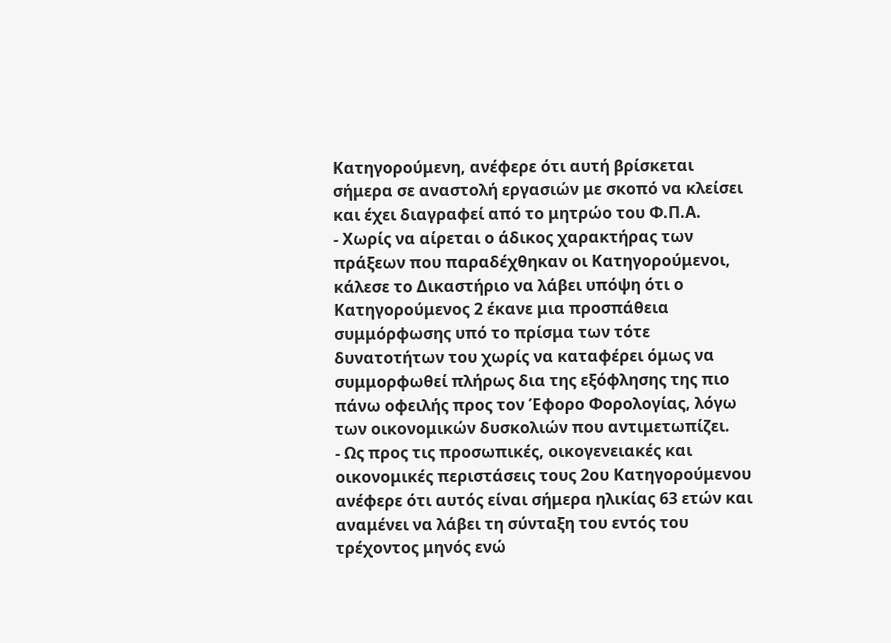Κατηγορούμενη, ανέφερε ότι αυτή βρίσκεται σήμερα σε αναστολή εργασιών με σκοπό να κλείσει και έχει διαγραφεί από το μητρώο του Φ.Π.Α.
- Χωρίς να αίρεται ο άδικος χαρακτήρας των πράξεων που παραδέχθηκαν οι Κατηγορούμενοι, κάλεσε το Δικαστήριο να λάβει υπόψη ότι ο Κατηγορούμενος 2 έκανε μια προσπάθεια συμμόρφωσης υπό το πρίσμα των τότε δυνατοτήτων του χωρίς να καταφέρει όμως να συμμορφωθεί πλήρως δια της εξόφλησης της πιο πάνω οφειλής προς τον Έφορο Φορολογίας, λόγω των οικονομικών δυσκολιών που αντιμετωπίζει.
- Ως προς τις προσωπικές, οικογενειακές και οικονομικές περιστάσεις τους 2ου Κατηγορούμενου ανέφερε ότι αυτός είναι σήμερα ηλικίας 63 ετών και αναμένει να λάβει τη σύνταξη του εντός του τρέχοντος μηνός ενώ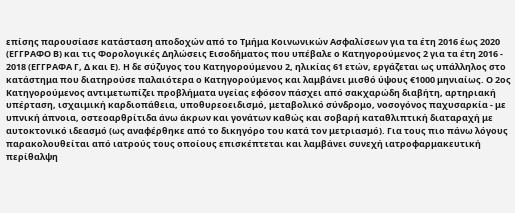επίσης παρουσίασε κατάσταση αποδοχών από το Τμήμα Κοινωνικών Ασφαλίσεων για τα έτη 2016 έως 2020 (ΕΓΓΡΑΦΟ Β) και τις Φορολογικές Δηλώσεις Εισοδήματος που υπέβαλε ο Κατηγορούμενος 2 για τα έτη 2016 - 2018 (ΕΓΓΡΑΦΑ Γ, Δ και Ε). Η δε σύζυγος του Κατηγορούμενου 2, ηλικίας 61 ετών, εργάζεται ως υπάλληλος στο κατάστημα που διατηρούσε παλαιότερα ο Κατηγορούμενος και λαμβάνει μισθό ύψους €1000 μηνιαίως. Ο 2ος Κατηγορούμενος αντιμετωπίζει προβλήματα υγείας εφόσον πάσχει από σακχαρώδη διαβήτη, αρτηριακή υπέρταση, ισχαιμική καρδιοπάθεια, υποθυρεοειδισμό, μεταβολικό σύνδρομο, νοσογόνος παχυσαρκία - με υπνική άπνοια, οστεοαρθρίτιδα άνω άκρων και γονάτων καθώς και σοβαρή καταθλιπτική διαταραχή με αυτοκτονικό ιδεασμό (ως αναφέρθηκε από το δικηγόρο του κατά τον μετριασμό). Για τους πιο πάνω λόγους παρακολουθείται από ιατρούς τους οποίους επισκέπτεται και λαμβάνει συνεχή ιατροφαρμακευτική περίθαλψη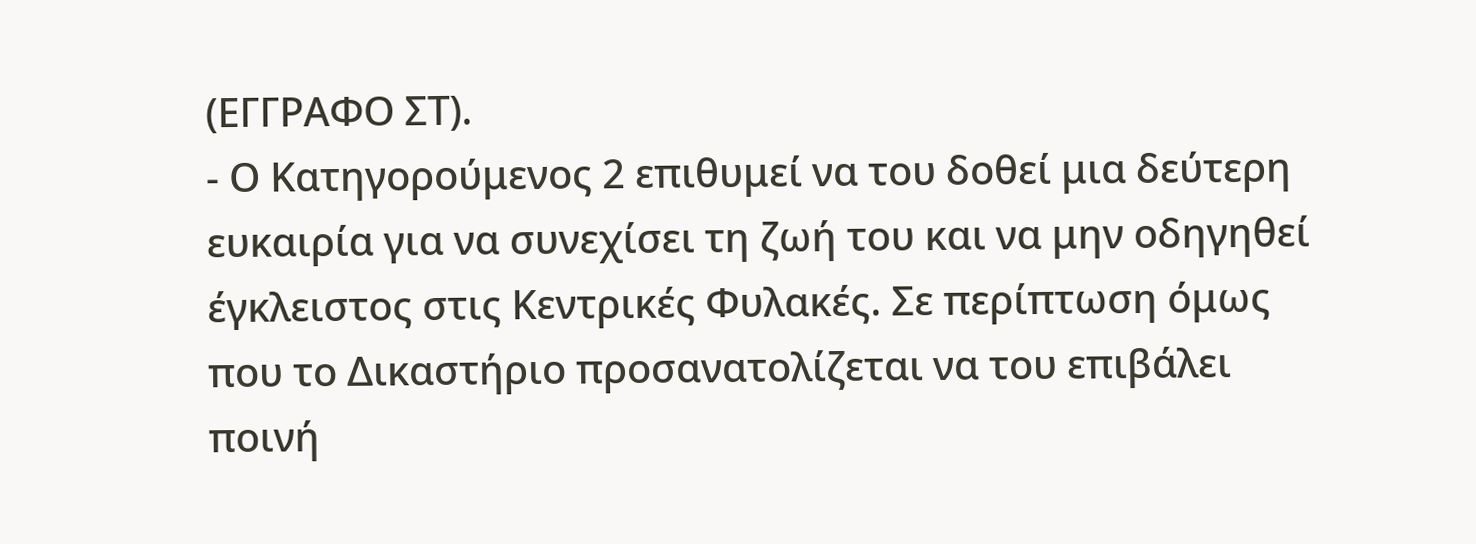(ΕΓΓΡΑΦΟ ΣΤ).
- Ο Κατηγορούμενος 2 επιθυμεί να του δοθεί μια δεύτερη ευκαιρία για να συνεχίσει τη ζωή του και να μην οδηγηθεί έγκλειστος στις Κεντρικές Φυλακές. Σε περίπτωση όμως που το Δικαστήριο προσανατολίζεται να του επιβάλει ποινή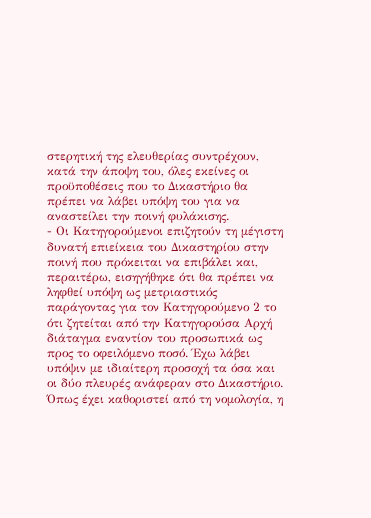στερητική της ελευθερίας συντρέχουν, κατά την άποψη του, όλες εκείνες οι προϋποθέσεις που το Δικαστήριο θα πρέπει να λάβει υπόψη του για να αναστείλει την ποινή φυλάκισης.
- Οι Κατηγορούμενοι επιζητούν τη μέγιστη δυνατή επιείκεια του Δικαστηρίου στην ποινή που πρόκειται να επιβάλει και, περαιτέρω, εισηγήθηκε ότι θα πρέπει να ληφθεί υπόψη ως μετριαστικός παράγοντας για τον Κατηγορούμενο 2 το ότι ζητείται από την Κατηγορούσα Αρχή διάταγμα εναντίον του προσωπικά ως προς το οφειλόμενο ποσό. Έχω λάβει υπόψιν με ιδιαίτερη προσοχή τα όσα και οι δύο πλευρές ανάφεραν στο Δικαστήριο. Όπως έχει καθοριστεί από τη νομολογία, η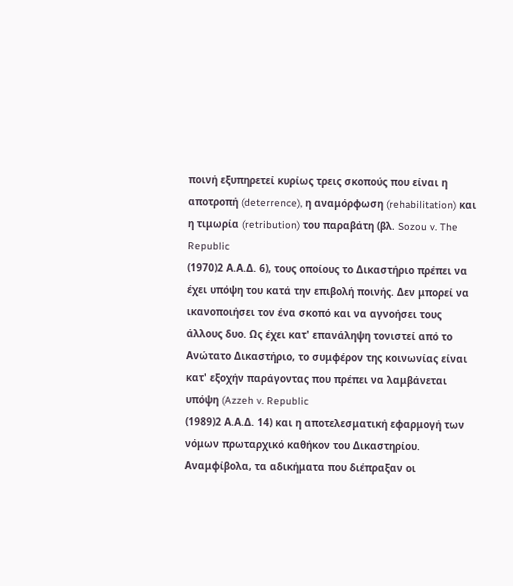ποινή εξυπηρετεί κυρίως τρεις σκοπούς που είναι η αποτροπή (deterrence), η αναμόρφωση (rehabilitation) και η τιμωρία (retribution) του παραβάτη (βλ. Sozou v. The Republic
(1970)2 Α.Α.Δ. 6), τους οποίους το Δικαστήριο πρέπει να έχει υπόψη του κατά την επιβολή ποινής. Δεν μπορεί να ικανοποιήσει τον ένα σκοπό και να αγνοήσει τους άλλους δυο. Ως έχει κατ' επανάληψη τονιστεί από το Ανώτατο Δικαστήριο, το συμφέρον της κοινωνίας είναι κατ' εξοχήν παράγοντας που πρέπει να λαμβάνεται υπόψη (Azzeh v. Republic
(1989)2 Α.Α.Δ. 14) και η αποτελεσματική εφαρμογή των νόμων πρωταρχικό καθήκον του Δικαστηρίου. Αναμφίβολα, τα αδικήματα που διέπραξαν οι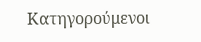Κατηγορούμενοι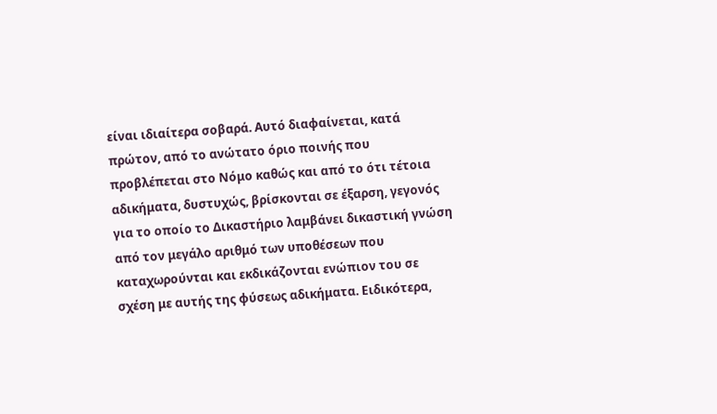είναι ιδιαίτερα σοβαρά. Αυτό διαφαίνεται, κατά πρώτον, από το ανώτατο όριο ποινής που προβλέπεται στο Νόμο καθώς και από το ότι τέτοια αδικήματα, δυστυχώς, βρίσκονται σε έξαρση, γεγονός για το οποίο το Δικαστήριο λαμβάνει δικαστική γνώση από τον μεγάλο αριθμό των υποθέσεων που καταχωρούνται και εκδικάζονται ενώπιον του σε σχέση με αυτής της φύσεως αδικήματα. Ειδικότερα,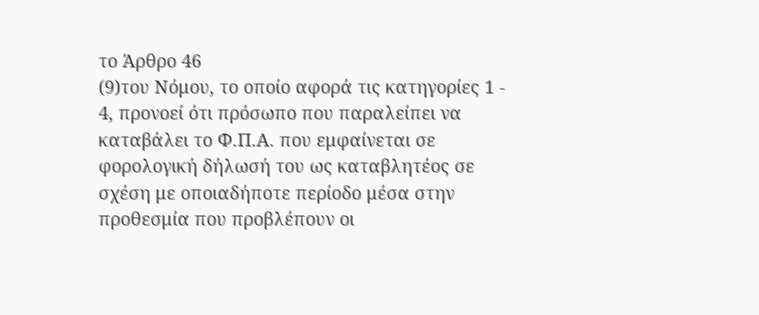το Άρθρο 46
(9)του Νόμου, το οποίο αφορά τις κατηγορίες 1 - 4, προνοεί ότι πρόσωπο που παραλείπει να καταβάλει το Φ.Π.Α. που εμφαίνεται σε φορολογική δήλωσή του ως καταβλητέος σε σχέση με οποιαδήποτε περίοδο μέσα στην προθεσμία που προβλέπουν οι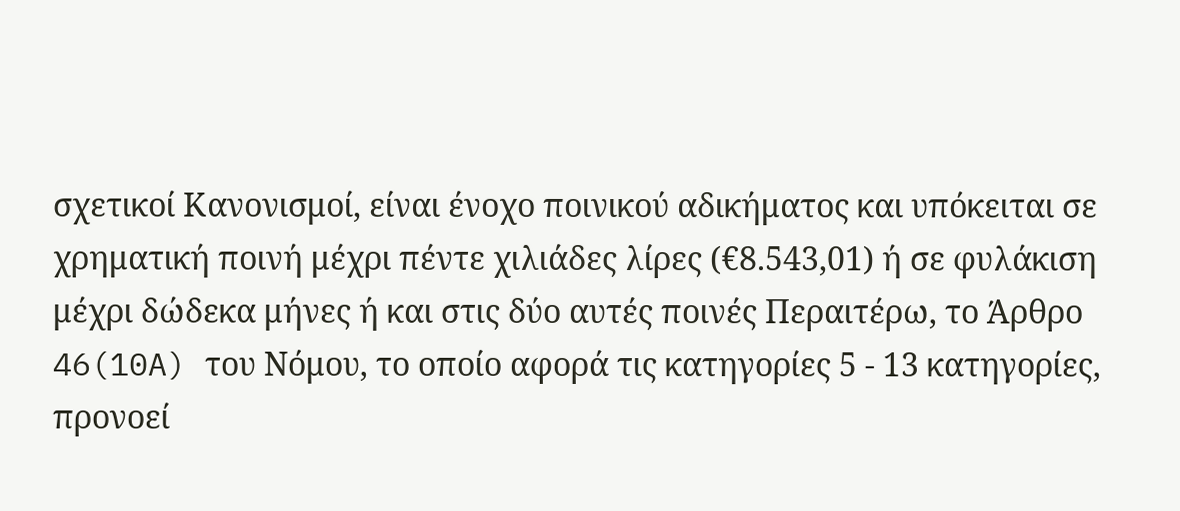σχετικοί Κανονισμοί, είναι ένοχο ποινικού αδικήματος και υπόκειται σε χρηματική ποινή μέχρι πέντε χιλιάδες λίρες (€8.543,01) ή σε φυλάκιση μέχρι δώδεκα μήνες ή και στις δύο αυτές ποινές Περαιτέρω, το Άρθρο 46(10A) του Νόμου, το οποίο αφορά τις κατηγορίες 5 - 13 κατηγορίες, προνοεί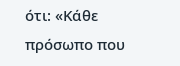ότι: «Κάθε πρόσωπο που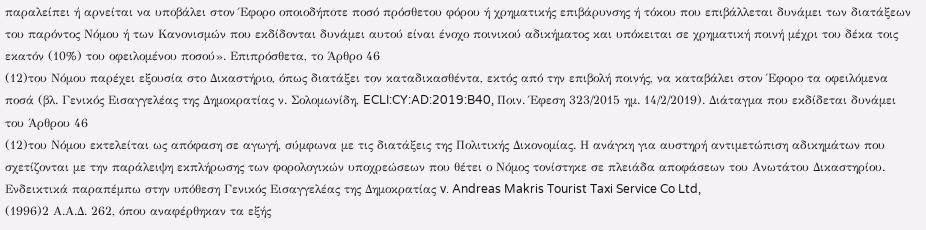παραλείπει ή αρνείται να υποβάλει στον Έφορο οποιοδήποτε ποσό πρόσθετου φόρου ή χρηματικής επιβάρυνσης ή τόκου που επιβάλλεται δυνάμει των διατάξεων του παρόντος Νόμου ή των Κανονισμών που εκδίδονται δυνάμει αυτού είναι ένοχο ποινικού αδικήματος και υπόκειται σε χρηματική ποινή μέχρι του δέκα τοις εκατόν (10%) του οφειλομένου ποσού». Επιπρόσθετα, το Άρθρο 46
(12)του Νόμου παρέχει εξουσία στο Δικαστήριο, όπως διατάξει τον καταδικασθέντα, εκτός από την επιβολή ποινής, να καταβάλει στον Έφορο τα οφειλόμενα ποσά (βλ. Γενικός Εισαγγελέας της Δημοκρατίας ν. Σολομωνίδη, ECLI:CY:AD:2019:B40, Ποιν. Έφεση 323/2015 ημ. 14/2/2019). Διάταγμα που εκδίδεται δυνάμει του Άρθρου 46
(12)του Νόμου εκτελείται ως απόφαση σε αγωγή, σύμφωνα με τις διατάξεις της Πολιτικής Δικονομίας. Η ανάγκη για αυστηρή αντιμετώπιση αδικημάτων που σχετίζονται με την παράλειψη εκπλήρωσης των φορολογικών υποχρεώσεων που θέτει ο Νόμος τονίστηκε σε πλειάδα αποφάσεων του Ανωτάτου Δικαστηρίου. Ενδεικτικά παραπέμπω στην υπόθεση Γενικός Εισαγγελέας της Δημοκρατίας v. Andreas Makris Tourist Taxi Service Co Ltd,
(1996)2 Α.Α.Δ. 262, όπου αναφέρθηκαν τα εξής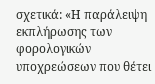σχετικά: «Η παράλειψη εκπλήρωσης των φορολογικών υποχρεώσεων που θέτει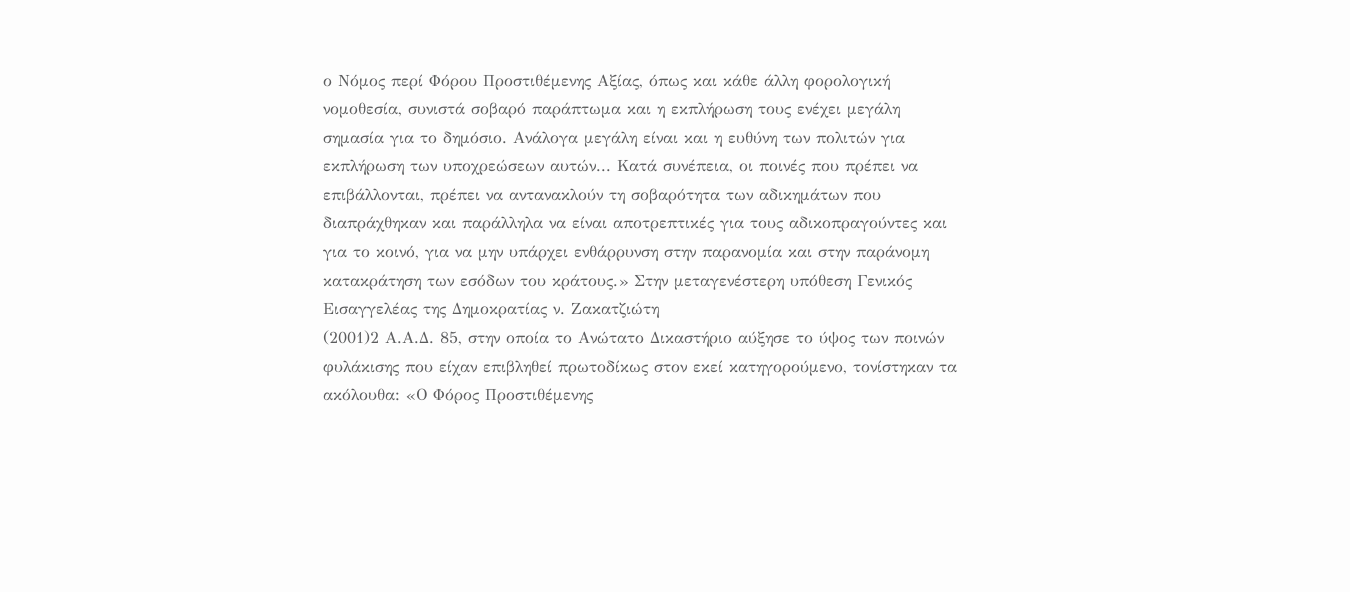ο Νόμος περί Φόρου Προστιθέμενης Αξίας, όπως και κάθε άλλη φορολογική νομοθεσία, συνιστά σοβαρό παράπτωμα και η εκπλήρωση τους ενέχει μεγάλη σημασία για το δημόσιο. Ανάλογα μεγάλη είναι και η ευθύνη των πολιτών για εκπλήρωση των υποχρεώσεων αυτών... Κατά συνέπεια, οι ποινές που πρέπει να επιβάλλονται, πρέπει να αντανακλούν τη σοβαρότητα των αδικημάτων που διαπράχθηκαν και παράλληλα να είναι αποτρεπτικές για τους αδικοπραγούντες και για το κοινό, για να μην υπάρχει ενθάρρυνση στην παρανομία και στην παράνομη κατακράτηση των εσόδων του κράτους.» Στην μεταγενέστερη υπόθεση Γενικός Εισαγγελέας της Δημοκρατίας ν. Ζακατζιώτη
(2001)2 Α.Α.Δ. 85, στην οποία το Ανώτατο Δικαστήριο αύξησε το ύψος των ποινών φυλάκισης που είχαν επιβληθεί πρωτοδίκως στον εκεί κατηγορούμενο, τονίστηκαν τα ακόλουθα: «Ο Φόρος Προστιθέμενης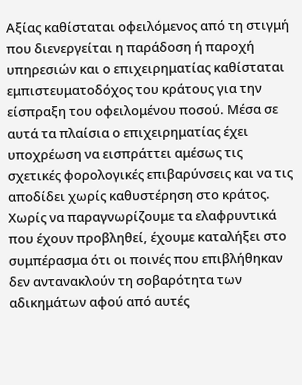Αξίας καθίσταται οφειλόμενος από τη στιγμή που διενεργείται η παράδοση ή παροχή υπηρεσιών και ο επιχειρηματίας καθίσταται εμπιστευματοδόχος του κράτους για την είσπραξη του οφειλομένου ποσού. Μέσα σε αυτά τα πλαίσια ο επιχειρηματίας έχει υποχρέωση να εισπράττει αμέσως τις σχετικές φορολογικές επιβαρύνσεις και να τις αποδίδει χωρίς καθυστέρηση στο κράτος. Χωρίς να παραγνωρίζουμε τα ελαφρυντικά που έχουν προβληθεί, έχουμε καταλήξει στο συμπέρασμα ότι οι ποινές που επιβλήθηκαν δεν αντανακλούν τη σοβαρότητα των αδικημάτων αφού από αυτές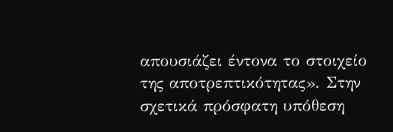απουσιάζει έντονα το στοιχείο της αποτρεπτικότητας». Στην σχετικά πρόσφατη υπόθεση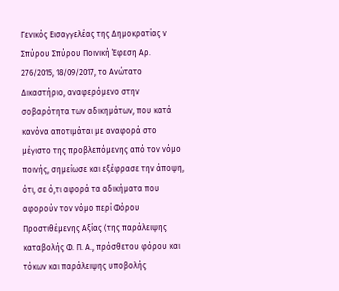Γενικός Εισαγγελέας της Δημοκρατίας ν Σπύρου Σπύρου Ποινική Έφεση Αρ. 276/2015, 18/09/2017, το Ανώτατο Δικαστήριο, αναφερόμενο στην σοβαρότητα των αδικημάτων, που κατά κανόνα αποτιμάται με αναφορά στο μέγιστο της προβλεπόμενης από τον νόμο ποινής, σημείωσε και εξέφρασε την άποψη, ότι, σε ό,τι αφορά τα αδικήματα που αφορούν τον νόμο περί Φόρου Προστιθέμενης Αξίας (της παράλειψης καταβολής Φ. Π. Α., πρόσθετου φόρου και τόκων και παράλειψης υποβολής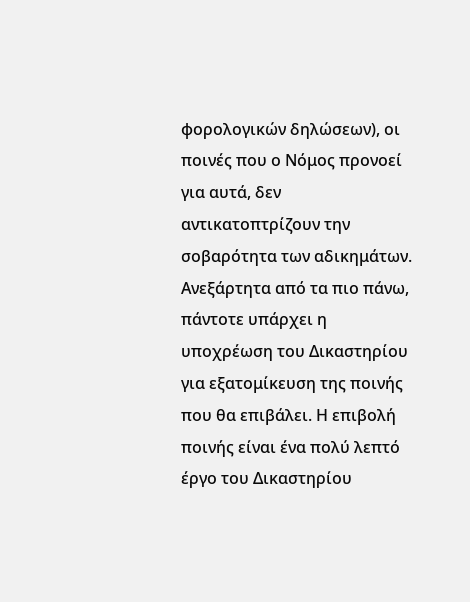φορολογικών δηλώσεων), οι ποινές που ο Νόμος προνοεί για αυτά, δεν αντικατοπτρίζουν την σοβαρότητα των αδικημάτων. Ανεξάρτητα από τα πιο πάνω, πάντοτε υπάρχει η υποχρέωση του Δικαστηρίου για εξατομίκευση της ποινής που θα επιβάλει. Η επιβολή ποινής είναι ένα πολύ λεπτό έργο του Δικαστηρίου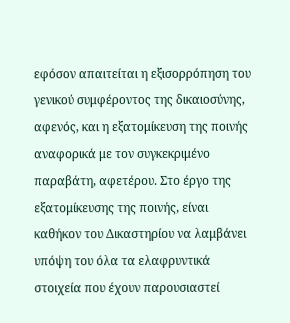εφόσον απαιτείται η εξισορρόπηση του γενικού συμφέροντος της δικαιοσύνης, αφενός, και η εξατομίκευση της ποινής αναφορικά με τον συγκεκριμένο παραβάτη, αφετέρου. Στο έργο της εξατομίκευσης της ποινής, είναι καθήκον του Δικαστηρίου να λαμβάνει υπόψη του όλα τα ελαφρυντικά στοιχεία που έχουν παρουσιαστεί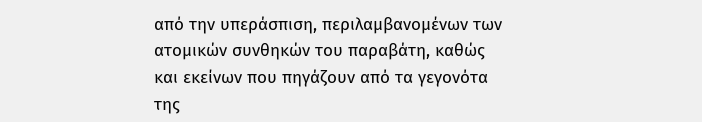από την υπεράσπιση, περιλαμβανομένων των ατομικών συνθηκών του παραβάτη, καθώς και εκείνων που πηγάζουν από τα γεγονότα της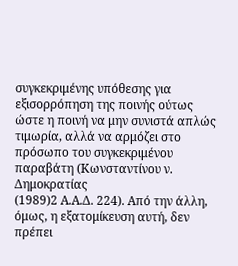συγκεκριμένης υπόθεσης για εξισορρόπηση της ποινής ούτως ώστε η ποινή να μην συνιστά απλώς τιμωρία, αλλά να αρμόζει στο πρόσωπο του συγκεκριμένου παραβάτη (Κωνσταντίνου ν. Δημοκρατίας
(1989)2 Α.Α.Δ. 224). Από την άλλη, όμως, η εξατομίκευση αυτή, δεν πρέπει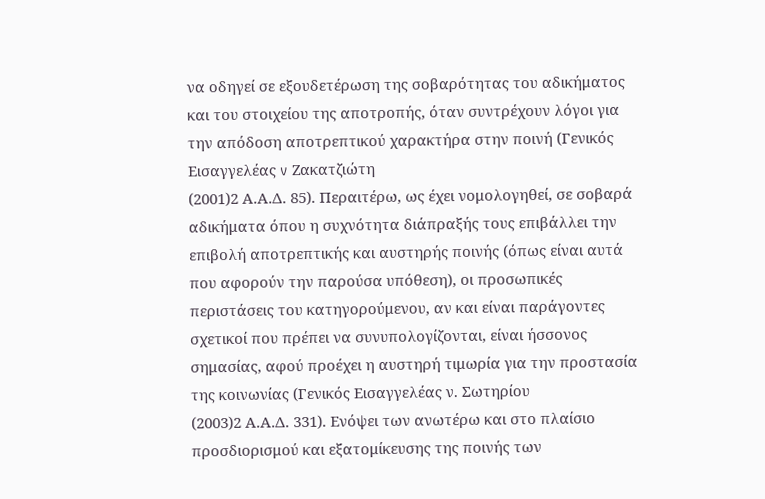να οδηγεί σε εξουδετέρωση της σοβαρότητας του αδικήματος και του στοιχείου της αποτροπής, όταν συντρέχουν λόγοι για την απόδοση αποτρεπτικού χαρακτήρα στην ποινή (Γενικός Εισαγγελέας v Ζακατζιώτη
(2001)2 Α.Α.Δ. 85). Περαιτέρω, ως έχει νομολογηθεί, σε σοβαρά αδικήματα όπου η συχνότητα διάπραξής τους επιβάλλει την επιβολή αποτρεπτικής και αυστηρής ποινής (όπως είναι αυτά που αφορούν την παρούσα υπόθεση), οι προσωπικές περιστάσεις του κατηγορούμενου, αν και είναι παράγοντες σχετικοί που πρέπει να συνυπολογίζονται, είναι ήσσονος σημασίας, αφού προέχει η αυστηρή τιμωρία για την προστασία της κοινωνίας (Γενικός Εισαγγελέας ν. Σωτηρίου
(2003)2 Α.Α.Δ. 331). Ενόψει των ανωτέρω και στο πλαίσιο προσδιορισμού και εξατομίκευσης της ποινής των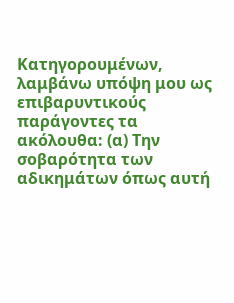Κατηγορουμένων, λαμβάνω υπόψη μου ως επιβαρυντικούς παράγοντες τα ακόλουθα: (α) Την σοβαρότητα των αδικημάτων όπως αυτή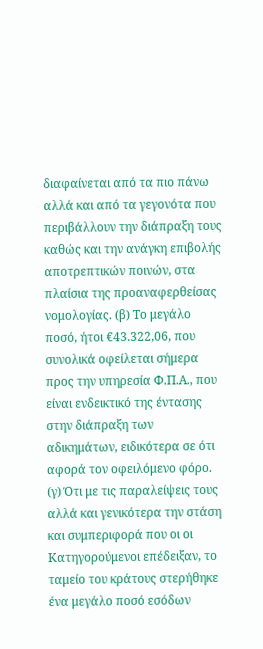διαφαίνεται από τα πιο πάνω αλλά και από τα γεγονότα που περιβάλλουν την διάπραξη τους καθώς και την ανάγκη επιβολής αποτρεπτικών ποινών, στα πλαίσια της προαναφερθείσας νομολογίας. (β) Το μεγάλο ποσό, ήτοι €43.322,06, που συνολικά οφείλεται σήμερα προς την υπηρεσία Φ.Π.Α., που είναι ενδεικτικό της έντασης στην διάπραξη των αδικημάτων, ειδικότερα σε ότι αφορά τον οφειλόμενο φόρο. (γ) Ότι με τις παραλείψεις τους αλλά και γενικότερα την στάση και συμπεριφορά που οι οι Κατηγορούμενοι επέδειξαν, το ταμείο του κράτους στερήθηκε ένα μεγάλο ποσό εσόδων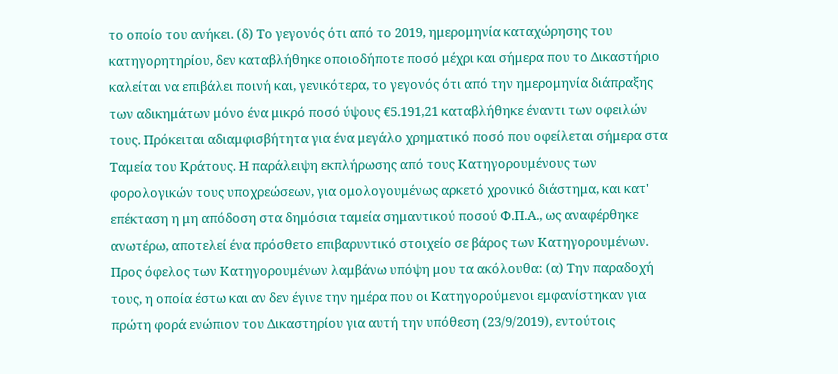το οποίο του ανήκει. (δ) Το γεγονός ότι από το 2019, ημερομηνία καταχώρησης του κατηγορητηρίου, δεν καταβλήθηκε οποιοδήποτε ποσό μέχρι και σήμερα που το Δικαστήριο καλείται να επιβάλει ποινή και, γενικότερα, το γεγονός ότι από την ημερομηνία διάπραξης των αδικημάτων μόνο ένα μικρό ποσό ύψους €5.191,21 καταβλήθηκε έναντι των οφειλών τους. Πρόκειται αδιαμφισβήτητα για ένα μεγάλο χρηματικό ποσό που οφείλεται σήμερα στα Ταμεία του Κράτους. Η παράλειψη εκπλήρωσης από τους Κατηγορουμένους των φορολογικών τους υποχρεώσεων, για ομολογουμένως αρκετό χρονικό διάστημα, και κατ' επέκταση η μη απόδοση στα δημόσια ταμεία σημαντικού ποσού Φ.Π.Α., ως αναφέρθηκε ανωτέρω, αποτελεί ένα πρόσθετο επιβαρυντικό στοιχείο σε βάρος των Κατηγορουμένων. Προς όφελος των Κατηγορουμένων λαμβάνω υπόψη μου τα ακόλουθα: (α) Την παραδοχή τους, η οποία έστω και αν δεν έγινε την ημέρα που οι Κατηγορούμενοι εμφανίστηκαν για πρώτη φορά ενώπιον του Δικαστηρίου για αυτή την υπόθεση (23/9/2019), εντούτοις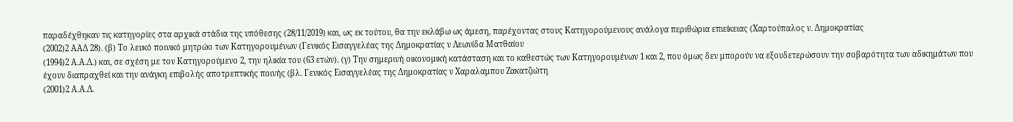παραδέχθηκαν τις κατηγορίες στα αρχικά στάδια της υπόθεσης (28/11/2019) και, ως εκ τούτου, θα την εκλάβω ως άμεση, παρέχοντας στους Κατηγορούμενους ανάλογα περιθώρια επιείκειας (Χαρτούπαλος ν. Δημοκρατίας
(2002)2 ΑΑΔ 28). (β) Το λευκό ποινικό μητρώο των Κατηγορουμένων (Γενικός Εισαγγελέας της Δημοκρατίας ν Λεωνίδα Ματθαίου
(1994)2 Α.Α.Δ.) και, σε σχέση με τον Κατηγορούμενο 2, την ηλικία του (63 ετών). (γ) Την σημερινή οικονομική κατάσταση και το καθεστώς των Κατηγορουμένων 1 και 2, που όμως δεν μπορούν να εξουδετερώσουν την σοβαρότητα των αδικημάτων που έχουν διαπραχθεί και την ανάγκη επιβολής αποτρεπτικής ποινής (βλ. Γενικός Εισαγγελέας της Δημοκρατίας ν Χαραλαμπου Ζακατζιώτη
(2001)2 Α.Α.Δ.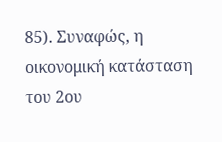85). Συναφώς, η οικονομική κατάσταση του 2ου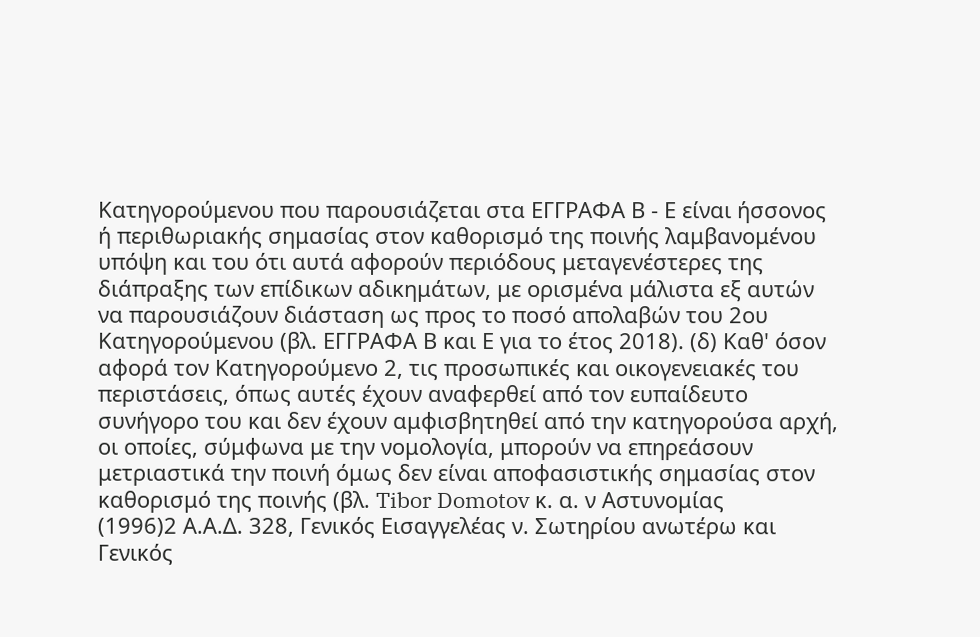Κατηγορούμενου που παρουσιάζεται στα ΕΓΓΡΑΦΑ Β - Ε είναι ήσσονος ή περιθωριακής σημασίας στον καθορισμό της ποινής λαμβανομένου υπόψη και του ότι αυτά αφορούν περιόδους μεταγενέστερες της διάπραξης των επίδικων αδικημάτων, με ορισμένα μάλιστα εξ αυτών να παρουσιάζουν διάσταση ως προς το ποσό απολαβών του 2ου Κατηγορούμενου (βλ. ΕΓΓΡΑΦΑ Β και Ε για το έτος 2018). (δ) Καθ' όσον αφορά τον Κατηγορούμενο 2, τις προσωπικές και οικογενειακές του περιστάσεις, όπως αυτές έχουν αναφερθεί από τον ευπαίδευτο συνήγορο του και δεν έχουν αμφισβητηθεί από την κατηγορούσα αρχή, οι οποίες, σύμφωνα με την νομολογία, μπορούν να επηρεάσουν μετριαστικά την ποινή όμως δεν είναι αποφασιστικής σημασίας στον καθορισμό της ποινής (βλ. Tibor Domotov κ. α. ν Αστυνομίας
(1996)2 Α.Α.Δ. 328, Γενικός Εισαγγελέας ν. Σωτηρίου ανωτέρω και Γενικός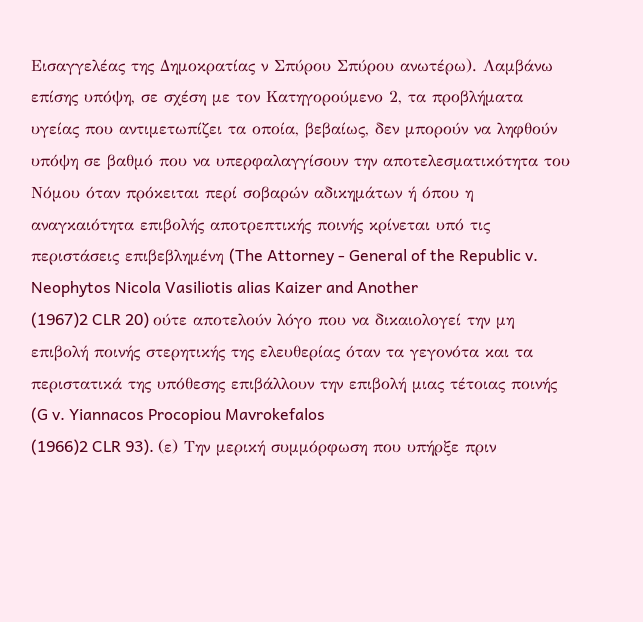Εισαγγελέας της Δημοκρατίας ν Σπύρου Σπύρου ανωτέρω). Λαμβάνω επίσης υπόψη, σε σχέση με τον Κατηγορούμενο 2, τα προβλήματα υγείας που αντιμετωπίζει τα οποία, βεβαίως, δεν μπορούν να ληφθούν υπόψη σε βαθμό που να υπερφαλαγγίσουν την αποτελεσματικότητα του Νόμου όταν πρόκειται περί σοβαρών αδικημάτων ή όπου η αναγκαιότητα επιβολής αποτρεπτικής ποινής κρίνεται υπό τις περιστάσεις επιβεβλημένη (The Attorney - General of the Republic v. Neophytos Nicola Vasiliotis alias Kaizer and Another
(1967)2 CLR 20) ούτε αποτελούν λόγο που να δικαιολογεί την μη επιβολή ποινής στερητικής της ελευθερίας όταν τα γεγονότα και τα περιστατικά της υπόθεσης επιβάλλουν την επιβολή μιας τέτοιας ποινής (G v. Yiannacos Procopiou Mavrokefalos
(1966)2 CLR 93). (ε) Την μερική συμμόρφωση που υπήρξε πριν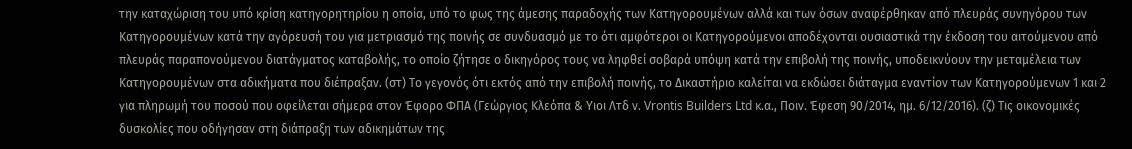την καταχώριση του υπό κρίση κατηγορητηρίου η οποία, υπό το φως της άμεσης παραδοχής των Κατηγορουμένων αλλά και των όσων αναφέρθηκαν από πλευράς συνηγόρου των Κατηγορουμένων κατά την αγόρευσή του για μετριασμό της ποινής σε συνδυασμό με το ότι αμφότεροι οι Κατηγορούμενοι αποδέχονται ουσιαστικά την έκδοση του αιτούμενου από πλευράς παραπονούμενου διατάγματος καταβολής, το οποίο ζήτησε ο δικηγόρος τους να ληφθεί σοβαρά υπόψη κατά την επιβολή της ποινής, υποδεικνύουν την μεταμέλεια των Κατηγορουμένων στα αδικήματα που διέπραξαν. (στ) Το γεγονός ότι εκτός από την επιβολή ποινής, το Δικαστήριο καλείται να εκδώσει διάταγμα εναντίον των Κατηγορούμενων 1 και 2 για πληρωμή του ποσού που οφείλεται σήμερα στον Έφορο ΦΠΑ (Γεώργιος Κλεόπα & Υιοι Λτδ ν. Vrontis Builders Ltd κ.α., Ποιν. Έφεση 90/2014, ημ. 6/12/2016). (ζ) Τις οικονομικές δυσκολίες που οδήγησαν στη διάπραξη των αδικημάτων της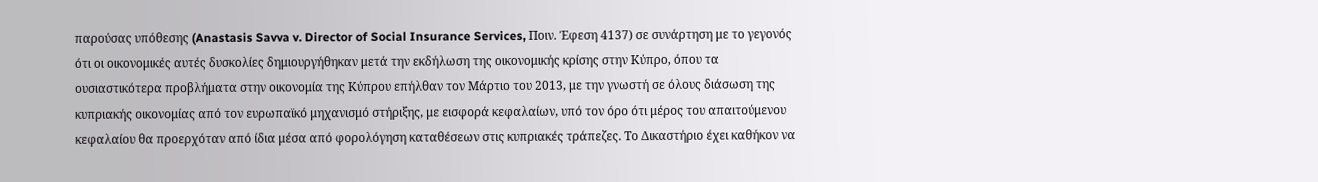παρούσας υπόθεσης (Anastasis Savva v. Director of Social Insurance Services, Ποιν. Έφεση 4137) σε συνάρτηση με το γεγονός ότι οι οικονομικές αυτές δυσκολίες δημιουργήθηκαν μετά την εκδήλωση της οικονομικής κρίσης στην Κύπρο, όπου τα ουσιαστικότερα προβλήματα στην οικονομία της Κύπρου επήλθαν τον Μάρτιο του 2013, με την γνωστή σε όλους διάσωση της κυπριακής οικονομίας από τον ευρωπαϊκό μηχανισμό στήριξης, με εισφορά κεφαλαίων, υπό τον όρο ότι μέρος του απαιτούμενου κεφαλαίου θα προερχόταν από ίδια μέσα από φορολόγηση καταθέσεων στις κυπριακές τράπεζες. Το Δικαστήριο έχει καθήκον να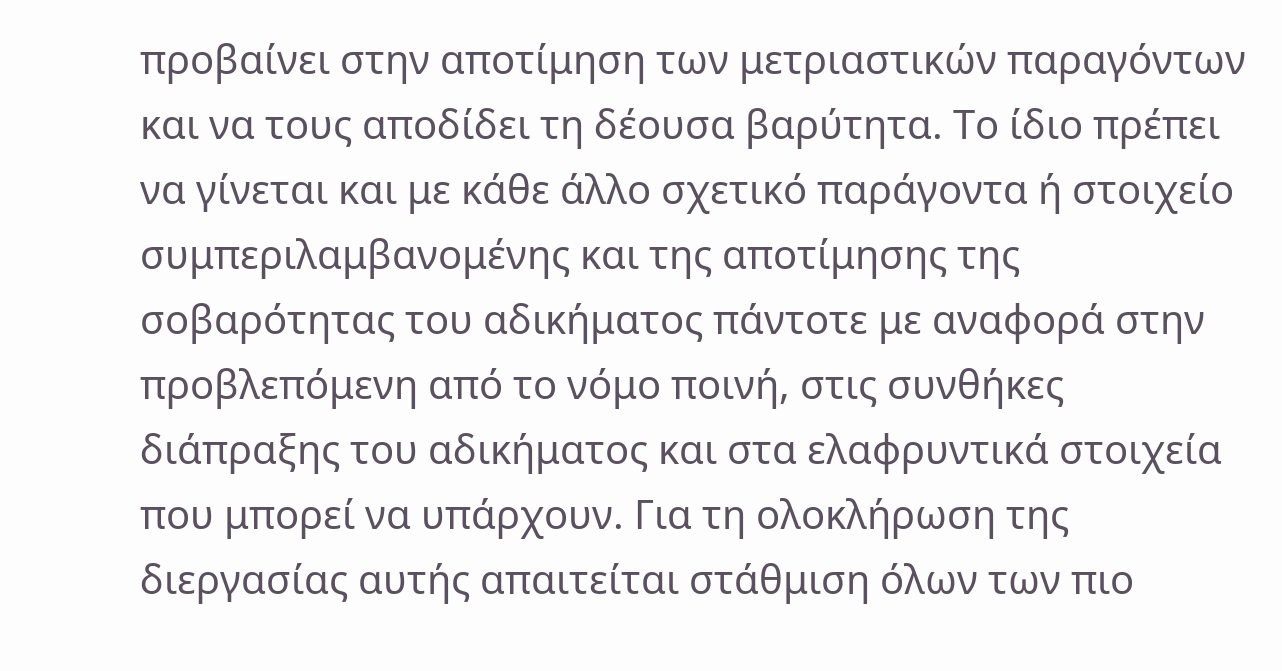προβαίνει στην αποτίμηση των μετριαστικών παραγόντων και να τους αποδίδει τη δέουσα βαρύτητα. Το ίδιο πρέπει να γίνεται και με κάθε άλλο σχετικό παράγοντα ή στοιχείο συμπεριλαμβανομένης και της αποτίμησης της σοβαρότητας του αδικήματος πάντοτε με αναφορά στην προβλεπόμενη από το νόμο ποινή, στις συνθήκες διάπραξης του αδικήματος και στα ελαφρυντικά στοιχεία που μπορεί να υπάρχουν. Για τη ολοκλήρωση της διεργασίας αυτής απαιτείται στάθμιση όλων των πιο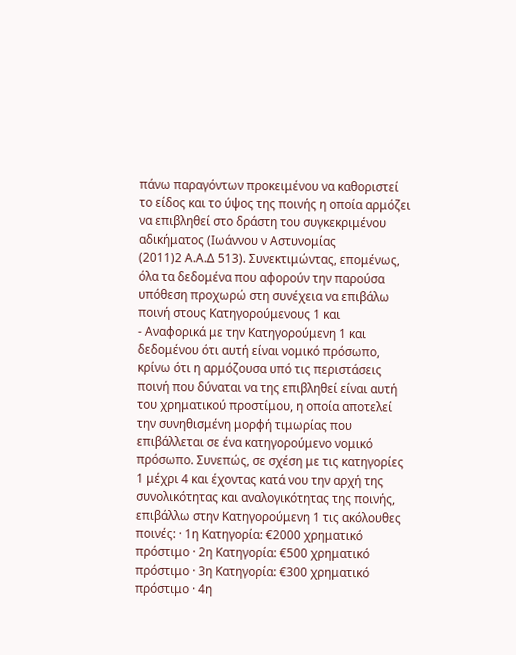πάνω παραγόντων προκειμένου να καθοριστεί το είδος και το ύψος της ποινής η οποία αρμόζει να επιβληθεί στο δράστη του συγκεκριμένου αδικήματος (Ιωάννου ν Αστυνομίας
(2011)2 Α.Α.Δ 513). Συνεκτιμώντας, επομένως, όλα τα δεδομένα που αφορούν την παρούσα υπόθεση προχωρώ στη συνέχεια να επιβάλω ποινή στους Κατηγορούμενους 1 και
- Αναφορικά με την Κατηγορούμενη 1 και δεδομένου ότι αυτή είναι νομικό πρόσωπο, κρίνω ότι η αρμόζουσα υπό τις περιστάσεις ποινή που δύναται να της επιβληθεί είναι αυτή του χρηματικού προστίμου, η οποία αποτελεί την συνηθισμένη μορφή τιμωρίας που επιβάλλεται σε ένα κατηγορούμενο νομικό πρόσωπο. Συνεπώς, σε σχέση με τις κατηγορίες 1 μέχρι 4 και έχοντας κατά νου την αρχή της συνολικότητας και αναλογικότητας της ποινής, επιβάλλω στην Κατηγορούμενη 1 τις ακόλουθες ποινές: · 1η Κατηγορία: €2000 χρηματικό πρόστιμο · 2η Κατηγορία: €500 χρηματικό πρόστιμο · 3η Κατηγορία: €300 χρηματικό πρόστιμο · 4η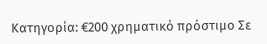Κατηγορία: €200 χρηματικό πρόστιμο Σε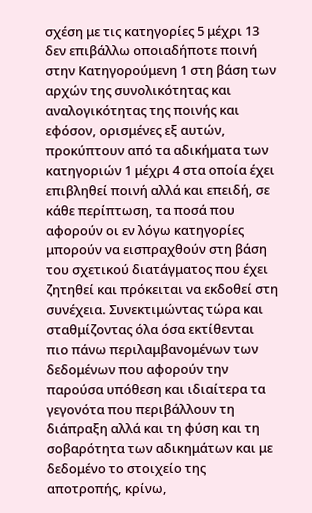σχέση με τις κατηγορίες 5 μέχρι 13 δεν επιβάλλω οποιαδήποτε ποινή στην Κατηγορούμενη 1 στη βάση των αρχών της συνολικότητας και αναλογικότητας της ποινής και εφόσον, ορισμένες εξ αυτών, προκύπτουν από τα αδικήματα των κατηγοριών 1 μέχρι 4 στα οποία έχει επιβληθεί ποινή αλλά και επειδή, σε κάθε περίπτωση, τα ποσά που αφορούν οι εν λόγω κατηγορίες μπορούν να εισπραχθούν στη βάση του σχετικού διατάγματος που έχει ζητηθεί και πρόκειται να εκδοθεί στη συνέχεια. Συνεκτιμώντας τώρα και σταθμίζοντας όλα όσα εκτίθενται πιο πάνω περιλαμβανομένων των δεδομένων που αφορούν την παρούσα υπόθεση και ιδιαίτερα τα γεγονότα που περιβάλλουν τη διάπραξη αλλά και τη φύση και τη σοβαρότητα των αδικημάτων και με δεδομένο το στοιχείο της αποτροπής, κρίνω,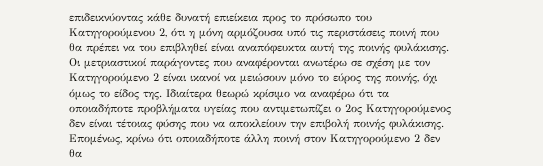επιδεικνύοντας κάθε δυνατή επιείκεια προς το πρόσωπο του Κατηγορούμενου 2, ότι η μόνη αρμόζουσα υπό τις περιστάσεις ποινή που θα πρέπει να του επιβληθεί είναι αναπόφευκτα αυτή της ποινής φυλάκισης. Οι μετριαστικοί παράγοντες που αναφέρονται ανωτέρω σε σχέση με τον Κατηγορούμενο 2 είναι ικανοί να μειώσουν μόνο το εύρος της ποινής, όχι όμως το είδος της. Ιδιαίτερα θεωρώ κρίσιμο να αναφέρω ότι τα οποιαδήποτε προβλήματα υγείας που αντιμετωπίζει ο 2ος Κατηγορούμενος δεν είναι τέτοιας φύσης που να αποκλείουν την επιβολή ποινής φυλάκισης. Επομένως, κρίνω ότι οποιαδήποτε άλλη ποινή στον Κατηγορούμενο 2 δεν θα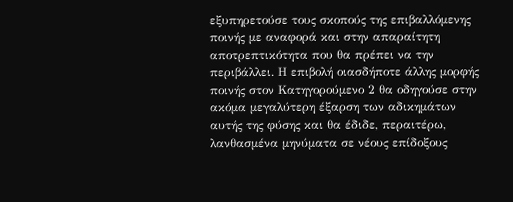εξυπηρετούσε τους σκοπούς της επιβαλλόμενης ποινής με αναφορά και στην απαραίτητη αποτρεπτικότητα που θα πρέπει να την περιβάλλει. Η επιβολή οιασδήποτε άλλης μορφής ποινής στον Κατηγορούμενο 2 θα οδηγούσε στην ακόμα μεγαλύτερη έξαρση των αδικημάτων αυτής της φύσης και θα έδιδε, περαιτέρω, λανθασμένα μηνύματα σε νέους επίδοξους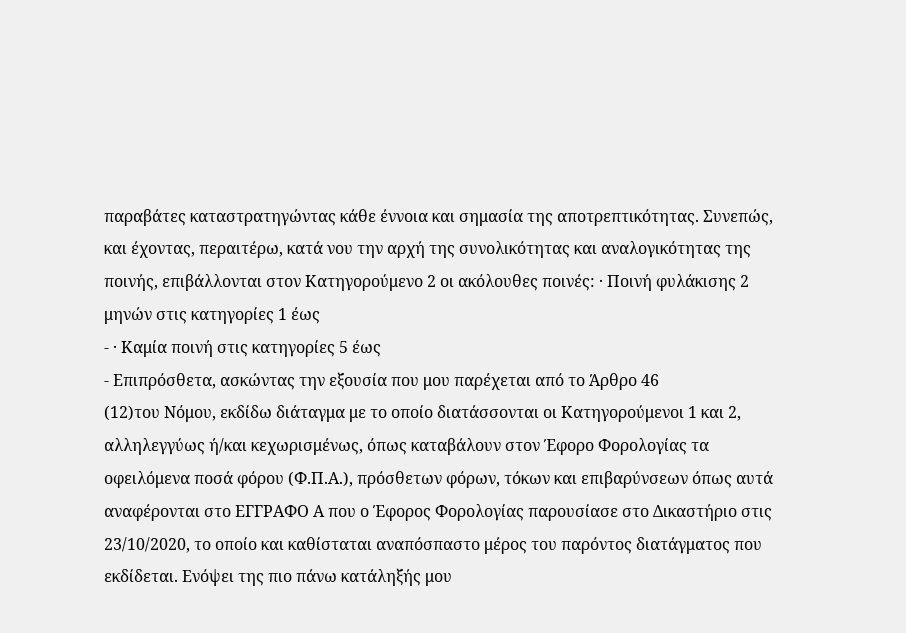παραβάτες καταστρατηγώντας κάθε έννοια και σημασία της αποτρεπτικότητας. Συνεπώς, και έχοντας, περαιτέρω, κατά νου την αρχή της συνολικότητας και αναλογικότητας της ποινής, επιβάλλονται στον Κατηγορούμενο 2 οι ακόλουθες ποινές: · Ποινή φυλάκισης 2 μηνών στις κατηγορίες 1 έως
- · Καμία ποινή στις κατηγορίες 5 έως
- Επιπρόσθετα, ασκώντας την εξουσία που μου παρέχεται από το Άρθρο 46
(12)του Νόμου, εκδίδω διάταγμα με το οποίο διατάσσονται οι Κατηγορούμενοι 1 και 2, αλληλεγγύως ή/και κεχωρισμένως, όπως καταβάλουν στον Έφορο Φορολογίας τα οφειλόμενα ποσά φόρου (Φ.Π.Α.), πρόσθετων φόρων, τόκων και επιβαρύνσεων όπως αυτά αναφέρονται στο ΕΓΓΡΑΦΟ Α που ο Έφορος Φορολογίας παρουσίασε στο Δικαστήριο στις 23/10/2020, το οποίο και καθίσταται αναπόσπαστο μέρος του παρόντος διατάγματος που εκδίδεται. Ενόψει της πιο πάνω κατάληξής μου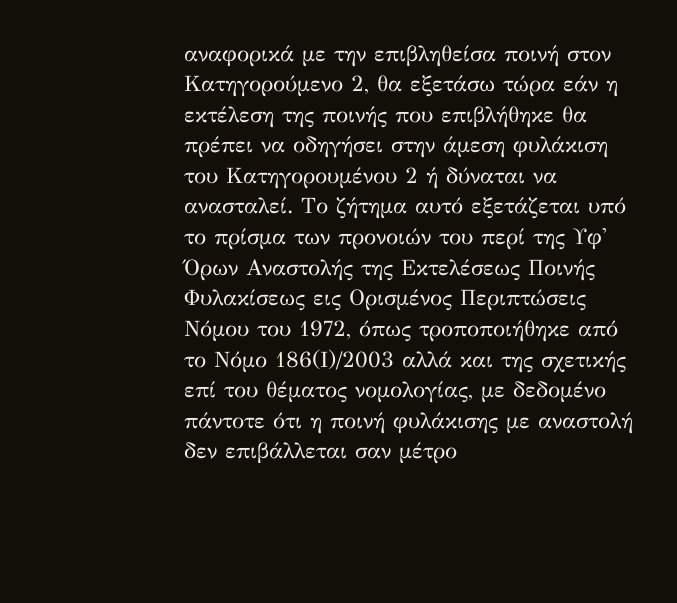αναφορικά με την επιβληθείσα ποινή στον Κατηγορούμενο 2, θα εξετάσω τώρα εάν η εκτέλεση της ποινής που επιβλήθηκε θα πρέπει να οδηγήσει στην άμεση φυλάκιση του Κατηγορουμένου 2 ή δύναται να ανασταλεί. Το ζήτημα αυτό εξετάζεται υπό το πρίσμα των προνοιών του περί της Υφ' Όρων Αναστολής της Εκτελέσεως Ποινής Φυλακίσεως εις Ορισμένος Περιπτώσεις Νόμου του 1972, όπως τροποποιήθηκε από το Νόμο 186(Ι)/2003 αλλά και της σχετικής επί του θέματος νομολογίας, με δεδομένο πάντοτε ότι η ποινή φυλάκισης με αναστολή δεν επιβάλλεται σαν μέτρο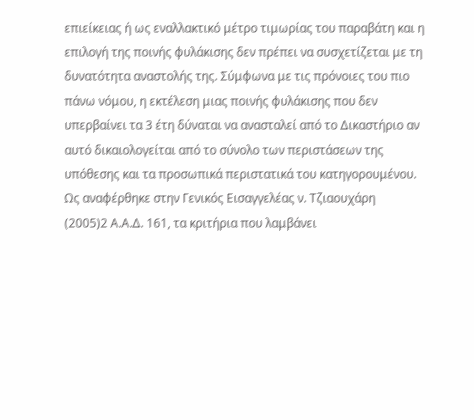επιείκειας ή ως εναλλακτικό μέτρο τιμωρίας του παραβάτη και η επιλογή της ποινής φυλάκισης δεν πρέπει να συσχετίζεται με τη δυνατότητα αναστολής της. Σύμφωνα με τις πρόνοιες του πιο πάνω νόμου, η εκτέλεση μιας ποινής φυλάκισης που δεν υπερβαίνει τα 3 έτη δύναται να ανασταλεί από το Δικαστήριο αν αυτό δικαιολογείται από το σύνολο των περιστάσεων της υπόθεσης και τα προσωπικά περιστατικά του κατηγορουμένου. Ως αναφέρθηκε στην Γενικός Εισαγγελέας ν. Τζιαουχάρη
(2005)2 Α.Α.Δ. 161, τα κριτήρια που λαμβάνει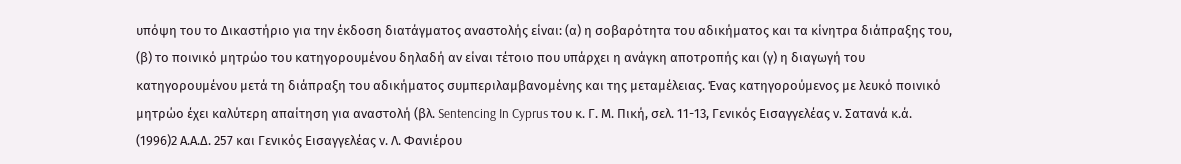υπόψη του το Δικαστήριο για την έκδοση διατάγματος αναστολής είναι: (α) η σοβαρότητα του αδικήματος και τα κίνητρα διάπραξης του, (β) το ποινικό μητρώο του κατηγορουμένου δηλαδή αν είναι τέτοιο που υπάρχει η ανάγκη αποτροπής και (γ) η διαγωγή του κατηγορουμένου μετά τη διάπραξη του αδικήματος συμπεριλαμβανομένης και της μεταμέλειας. Ένας κατηγορούμενος με λευκό ποινικό μητρώο έχει καλύτερη απαίτηση για αναστολή (βλ. Sentencing In Cyprus του κ. Γ. Μ. Πική, σελ. 11-13, Γενικός Εισαγγελέας ν. Σατανά κ.ά.
(1996)2 Α.Α.Δ. 257 και Γενικός Εισαγγελέας ν. Λ. Φανιέρου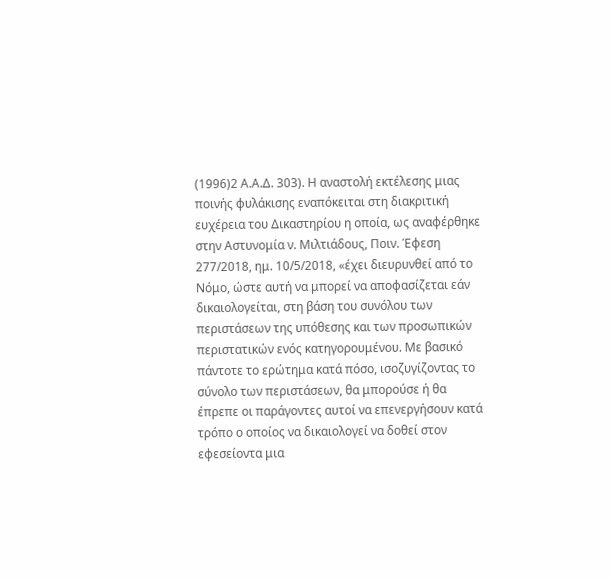(1996)2 Α.Α.Δ. 303). Η αναστολή εκτέλεσης μιας ποινής φυλάκισης εναπόκειται στη διακριτική ευχέρεια του Δικαστηρίου η οποία, ως αναφέρθηκε στην Αστυνομία ν. Μιλτιάδους, Ποιν. Έφεση 277/2018, ημ. 10/5/2018, «έχει διευρυνθεί από το Νόμο, ώστε αυτή να μπορεί να αποφασίζεται εάν δικαιολογείται, στη βάση του συνόλου των περιστάσεων της υπόθεσης και των προσωπικών περιστατικών ενός κατηγορουμένου. Με βασικό πάντοτε το ερώτημα κατά πόσο, ισοζυγίζοντας το σύνολο των περιστάσεων, θα μπορούσε ή θα έπρεπε οι παράγοντες αυτοί να επενεργήσουν κατά τρόπο ο οποίος να δικαιολογεί να δοθεί στον εφεσείοντα μια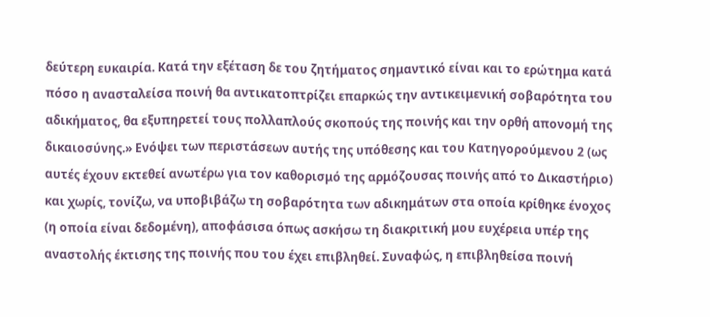δεύτερη ευκαιρία. Κατά την εξέταση δε του ζητήματος σημαντικό είναι και το ερώτημα κατά πόσο η ανασταλείσα ποινή θα αντικατοπτρίζει επαρκώς την αντικειμενική σοβαρότητα του αδικήματος, θα εξυπηρετεί τους πολλαπλούς σκοπούς της ποινής και την ορθή απονομή της δικαιοσύνης.» Ενόψει των περιστάσεων αυτής της υπόθεσης και του Κατηγορούμενου 2 (ως αυτές έχουν εκτεθεί ανωτέρω για τον καθορισμό της αρμόζουσας ποινής από το Δικαστήριο) και χωρίς, τονίζω, να υποβιβάζω τη σοβαρότητα των αδικημάτων στα οποία κρίθηκε ένοχος (η οποία είναι δεδομένη), αποφάσισα όπως ασκήσω τη διακριτική μου ευχέρεια υπέρ της αναστολής έκτισης της ποινής που του έχει επιβληθεί. Συναφώς, η επιβληθείσα ποινή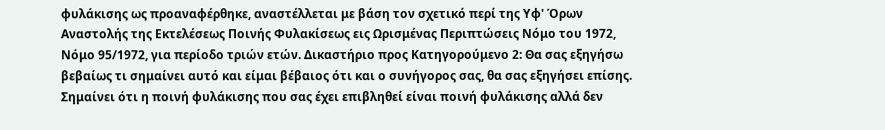φυλάκισης ως προαναφέρθηκε, αναστέλλεται με βάση τον σχετικό περί της Υφ' Όρων Αναστολής της Εκτελέσεως Ποινής Φυλακίσεως εις Ωρισμένας Περιπτώσεις Νόμο του 1972, Νόμο 95/1972, για περίοδο τριών ετών. Δικαστήριο προς Κατηγορούμενο 2: Θα σας εξηγήσω βεβαίως τι σημαίνει αυτό και είμαι βέβαιος ότι και ο συνήγορος σας, θα σας εξηγήσει επίσης. Σημαίνει ότι η ποινή φυλάκισης που σας έχει επιβληθεί είναι ποινή φυλάκισης αλλά δεν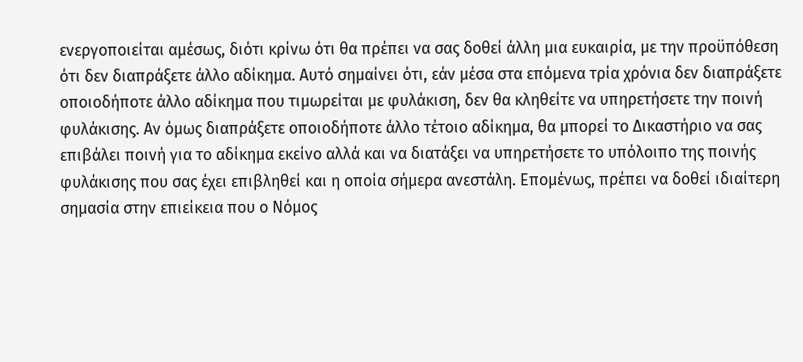ενεργοποιείται αμέσως, διότι κρίνω ότι θα πρέπει να σας δοθεί άλλη μια ευκαιρία, με την προϋπόθεση ότι δεν διαπράξετε άλλο αδίκημα. Αυτό σημαίνει ότι, εάν μέσα στα επόμενα τρία χρόνια δεν διαπράξετε οποιοδήποτε άλλο αδίκημα που τιμωρείται με φυλάκιση, δεν θα κληθείτε να υπηρετήσετε την ποινή φυλάκισης. Αν όμως διαπράξετε οποιοδήποτε άλλο τέτοιο αδίκημα, θα μπορεί το Δικαστήριο να σας επιβάλει ποινή για το αδίκημα εκείνο αλλά και να διατάξει να υπηρετήσετε το υπόλοιπο της ποινής φυλάκισης που σας έχει επιβληθεί και η οποία σήμερα ανεστάλη. Επομένως, πρέπει να δοθεί ιδιαίτερη σημασία στην επιείκεια που ο Νόμος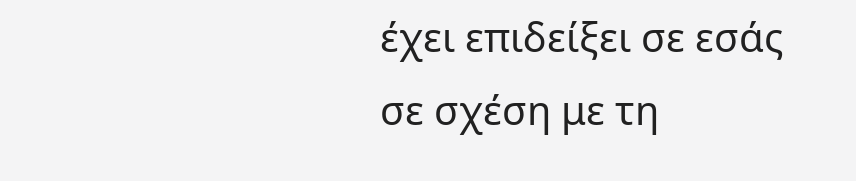έχει επιδείξει σε εσάς σε σχέση με τη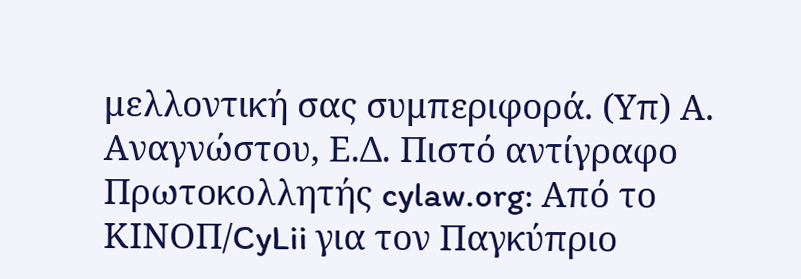μελλοντική σας συμπεριφορά. (Υπ) Α. Αναγνώστου, Ε.Δ. Πιστό αντίγραφο Πρωτοκολλητής cylaw.org: Από το ΚΙΝOΠ/CyLii για τον Παγκύπριο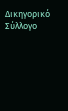Δικηγορικό Σύλλογο